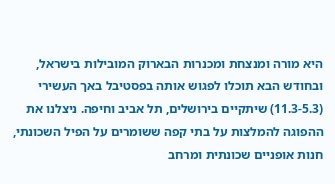היא מורה ומנצחת ומכנרות הבארוק המובילות בישראל, ובחודש הבא תוכלו לפגוש אותה בפסטיבל באך העשירי (11.3-5.3) שיתקיים בירושלים, תל אביב וחיפה. ניצלנו את ההפוגה להמלצות על בתי קפה ששומרים על הפיל השכונתי, חנות אופניים שכונתית ומרחב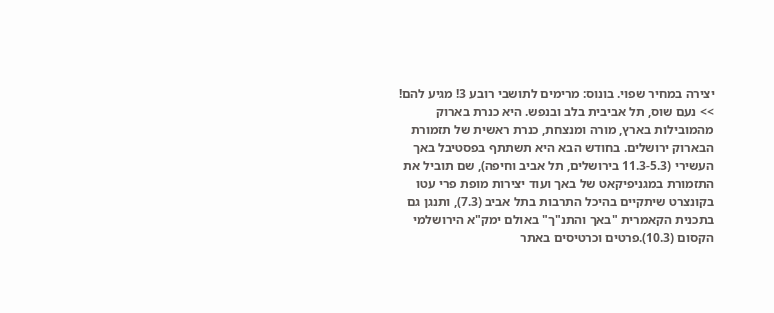יצירה במחיר שפוי. בונוס: מרימים לתושבי רובע 3! מגיע להם!
>> נעם שוס, תל אביבית בלב ובנפש. היא כנרת בארוק מהמובילות בארץ, מורה ומנצחת, כנרת ראשית של תזמורת הבארוק ירושלים. בחודש הבא היא תשתתף בפסטיבל באך העשירי (11.3-5.3 בירושלים, תל אביב וחיפה), שם תוביל את התזמורת במגניפיקאט של באך ועוד יצירות מופת פרי עטו בקונצרט שיתקיים בהיכל התרבות בתל אביב (7.3), ותנגן גם בתכנית הקאמרית "באך והתנ"ך" באולם ימק"א הירושלמי הקסום (10.3).פרטים וכרטיסים באתר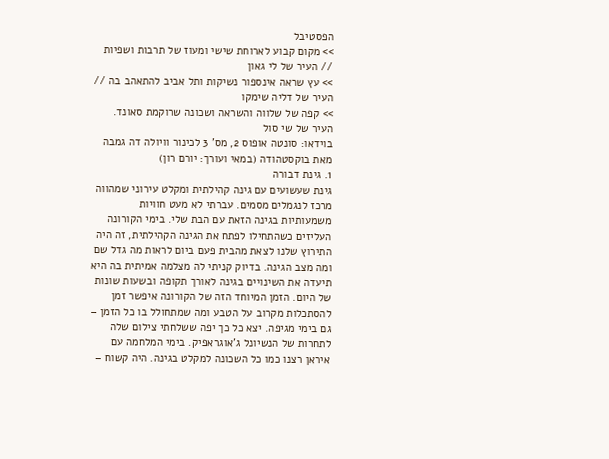הפסטיבל
>> מקום קבוע לארוחת שישי ומעוז של תרבות ושפיות // העיר של לי גאון
>> עץ שראה אינספור נשיקות ותל אביב להתאהב בה // העיר של דליה שימקו
>> קפה של שלווה והשראה ושכונה שרוקמת סאונד. העיר של שי סול
בוידאו: סונטה אופוס 2, מס' 3 לכינור וויולה דה גמבה מאת בוקסטהודה (במאי ועורך: יורם רון)
1. גינת דבורה
גינת שעשועים עם גינה קהילתית ומקלט עירוני שמהווה מרכז לנגמלים מסמים. עברתי לא מעט חוויות משמעותיות בגינה הזאת עם הבת שלי. בימי הקורונה העליזים כשהתחילו לפתח את הגינה הקהילתית, זה היה התירוץ שלנו לצאת מהבית פעם ביום לראות מה גדל שם ומה מצב הגינה. בדיוק קניתי לה מצלמה אמיתית בה היא תיעדה את השינויים בגינה לאורך תקופה ובשעות שונות של היום. הזמן המיוחד הזה של הקורונה איפשר זמן להסתכלות מקרוב על הטבע ומה שמתחולל בו כל הזמן – גם בימי מגיפה. יצא כל כך יפה ששלחתי צילום שלה לתחרות של הנשיונל ג'אוגראפיק. בימי המלחמה עם איראן רצנו כמו כל השכונה למקלט בגינה. היה קשוח –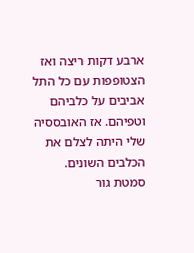ארבע דקות ריצה ואז הצטופפות עם כל התל אביבים על כלביהם וטפיהם. אז האובססיה שלי היתה לצלם את הכלבים השונים.
סמטת גור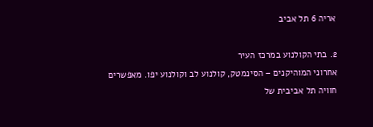אריה 6 תל אביב

2. בתי הקולנוע במרכז העיר
אחרוני המוהיקנים – הסינמטק, קולנוע לב וקולנוע יפו. מאפשרים חוויה תל אביבית של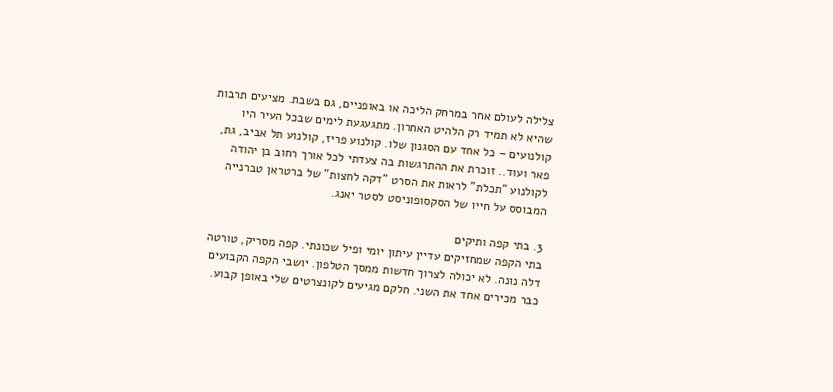צלילה לעולם אחר במרחק הליכה או באופניים, גם בשבת. מציעים תרבות שהיא לא תמיד רק הלהיט האחרון. מתגעגעת לימים שבכל העיר היו קולנועים – כל אחד עם הסגנון שלו. קולנוע פריז, קולנוע תל אביב, גת, פאר ועוד.. זוכרת את ההתרגשות בה צעדתי לכל אורך רחוב בן יהודה לקולנוע "תכלת" לראות את הסרט "דקה לחצות" של ברטראן טברנייה המבוסס על חייו של הסקסופוניסט לסטר יאנג.

3. בתי קפה ותיקים
בתי הקפה שמחזיקים עדיין עיתון יומי ופיל שכונתי. קפה מסריק, טורטה דלה נונה. לא יכולה לצרוך חדשות ממסך הטלפון. יושבי הקפה הקבועים כבר מכירים אחד את השני. חלקם מגיעים לקונצרטים שלי באופן קבוע.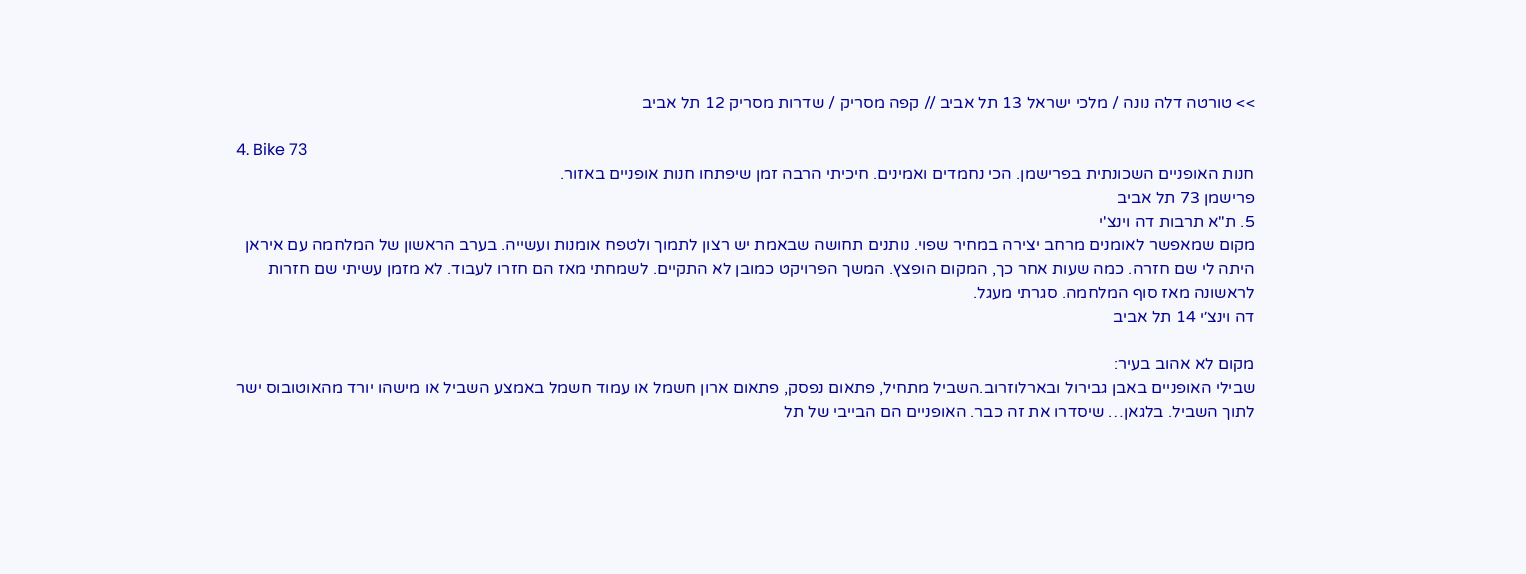>> טורטה דלה נונה / מלכי ישראל 13 תל אביב // קפה מסריק / שדרות מסריק 12 תל אביב

4. Bike 73
חנות האופניים השכונתית בפרישמן. הכי נחמדים ואמינים. חיכיתי הרבה זמן שיפתחו חנות אופניים באזור.
פרישמן 73 תל אביב
5. ת"א תרבות דה וינצ'י
מקום שמאפשר לאומנים מרחב יצירה במחיר שפוי. נותנים תחושה שבאמת יש רצון לתמוך ולטפח אומנות ועשייה. בערב הראשון של המלחמה עם איראן היתה לי שם חזרה. כמה שעות אחר כך, המקום הופצץ. המשך הפרויקט כמובן לא התקיים. לשמחתי מאז הם חזרו לעבוד. לא מזמן עשיתי שם חזרות לראשונה מאז סוף המלחמה. סגרתי מעגל.
דה וינצ׳י 14 תל אביב

מקום לא אהוב בעיר:
שבילי האופניים באבן גבירול ובארלוזרוב.השביל מתחיל, פתאום נפסק, פתאום ארון חשמל או עמוד חשמל באמצע השביל או מישהו יורד מהאוטובוס ישר לתוך השביל. בלגאן… שיסדרו את זה כבר. האופניים הם הבייבי של תל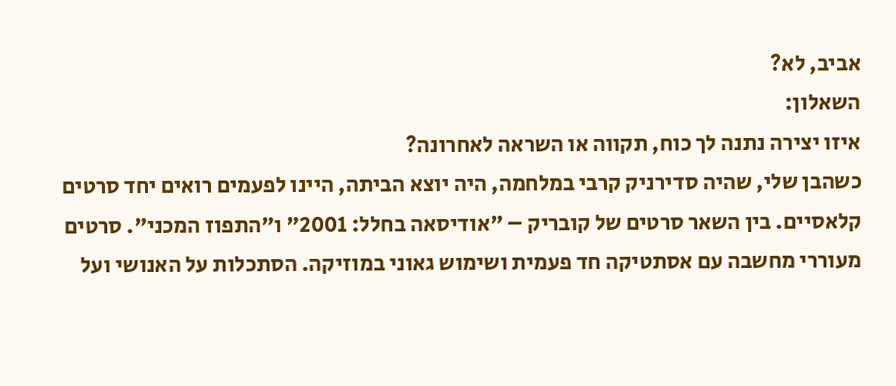אביב, לא?
השאלון:
איזו יצירה נתנה לך כוח, תקווה או השראה לאחרונה?
כשהבן שלי, שהיה סדירניק קרבי במלחמה, היה יוצא הביתה, היינו לפעמים רואים יחד סרטים קלאסיים. בין השאר סרטים של קובריק – "אודיסאה בחלל: 2001" ו"התפוז המכני". סרטים מעוררי מחשבה עם אסתטיקה חד פעמית ושימוש גאוני במוזיקה. הסתכלות על האנושי ועל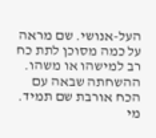העל-אנושי. שם מראה על כמה מסוכן לתת כח רב למישהו או משהו. ההשחתה שבאה עם הכח אורבת שם תמיד.
מי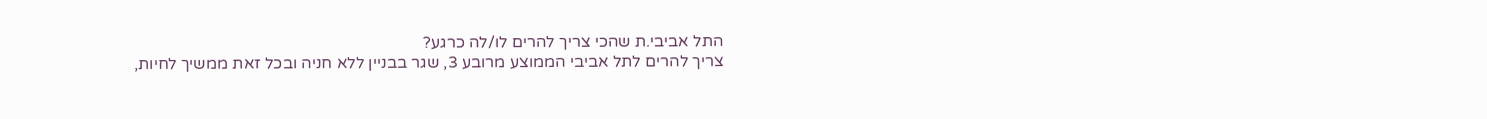התל אביבי.ת שהכי צריך להרים לו/לה כרגע?
צריך להרים לתל אביבי הממוצע מרובע 3, שגר בבניין ללא חניה ובכל זאת ממשיך לחיות,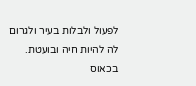לפעול ולבלות בעיר ולגרום לה להיות חיה ובועטת. בכאוס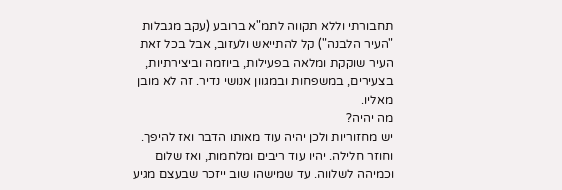תחבורתי וללא תקווה לתמ"א ברובע (עקב מגבלות "העיר הלבנה") קל להתייאש ולעזוב, אבל בכל זאת העיר שוקקת ומלאה בפעילות, ביוזמה וביצירתיות, בצעירים, במשפחות ובמגוון אנושי נדיר. זה לא מובן מאליו.
מה יהיה?
יש מחזוריות ולכן יהיה עוד מאותו הדבר ואז להיפך. וחוזר חלילה. יהיו עוד ריבים ומלחמות, ואז שלום וכמיהה לשלווה. עד שמישהו שוב ייזכר שבעצם מגיע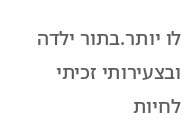לו יותר.בתור ילדה ובצעירותי זכיתי לחיות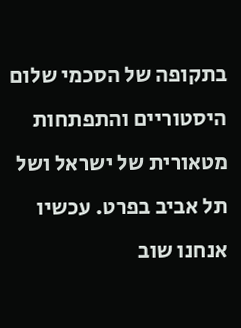בתקופה של הסכמי שלום היסטוריים והתפתחות מטאורית של ישראל ושל תל אביב בפרט. עכשיו אנחנו שוב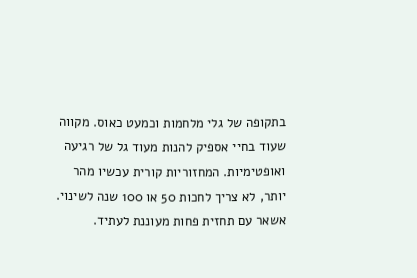בתקופה של גלי מלחמות וכמעט כאוס. מקווה שעוד בחיי אספיק להנות מעוד גל של רגיעה ואופטימיות. המחזוריות קורית עכשיו מהר יותר, לא צריך לחכות 50 או 100 שנה לשינוי. אשאר עם תחזית פחות מעוננת לעתיד.